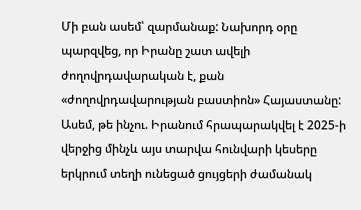Մի բան ասեմ՝ զարմանաք: Նախորդ օրը պարզվեց, որ Իրանը շատ ավելի ժողովրդավարական է, քան «ժողովրդավարության բաստիոն» Հայաստանը: Ասեմ, թե ինչու. Իրանում հրապարակվել է 2025-ի վերջից մինչև այս տարվա հունվարի կեսերը երկրում տեղի ունեցած ցույցերի ժամանակ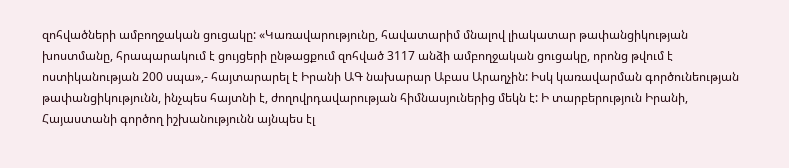զոհվածների ամբողջական ցուցակը: «Կառավարությունը, հավատարիմ մնալով լիակատար թափանցիկության խոստմանը, հրապարակում է ցույցերի ընթացքում զոհված 3117 անձի ամբողջական ցուցակը, որոնց թվում է ոստիկանության 200 սպա»,- հայտարարել է Իրանի ԱԳ նախարար Աբաս Արաղչին: Իսկ կառավարման գործունեության թափանցիկությունն, ինչպես հայտնի է, ժողովրդավարության հիմնասյուներից մեկն է: Ի տարբերություն Իրանի, Հայաստանի գործող իշխանությունն այնպես էլ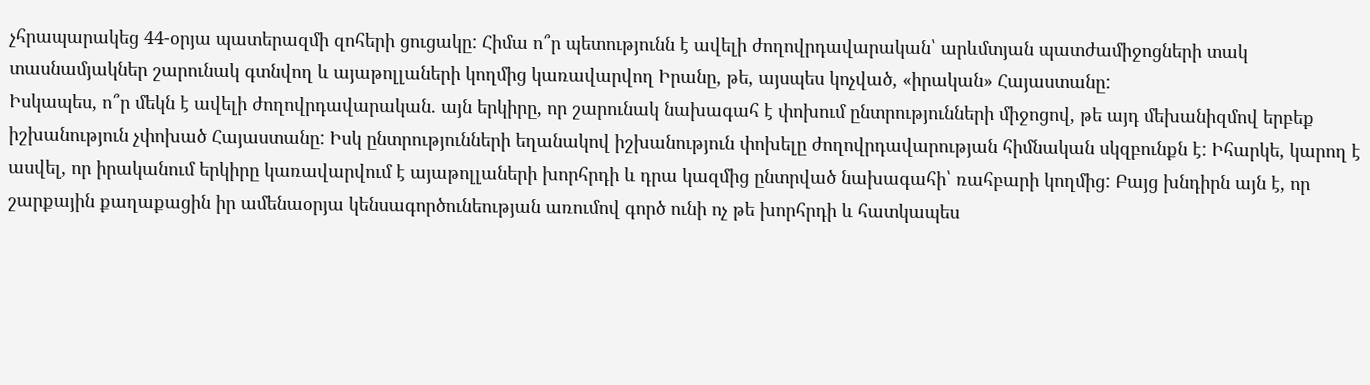չհրապարակեց 44-օրյա պատերազմի զոհերի ցուցակը: Հիմա ո՞ր պետությունն է ավելի ժողովրդավարական՝ արևմտյան պատժամիջոցների տակ տասնամյակներ շարունակ գտնվող և այաթոլլաների կողմից կառավարվող Իրանը, թե, այսպես կոչված, «իրական» Հայաստանը:
Իսկապես, ո՞ր մեկն է ավելի ժողովրդավարական. այն երկիրը, որ շարունակ նախագահ է փոխում ընտրությունների միջոցով, թե այդ մեխանիզմով երբեք իշխանություն չփոխած Հայաստանը: Իսկ ընտրությունների եղանակով իշխանություն փոխելը ժողովրդավարության հիմնական սկզբունքն է: Իհարկե, կարող է ասվել, որ իրականում երկիրը կառավարվում է այաթոլլաների խորհրդի և դրա կազմից ընտրված նախագահի՝ ռահբարի կողմից: Բայց խնդիրն այն է, որ շարքային քաղաքացին իր ամենաօրյա կենսագործունեության առումով գործ ունի ոչ թե խորհրդի և հատկապես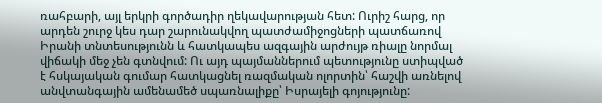ռահբարի, այլ երկրի գործադիր ղեկավարության հետ: Ուրիշ հարց, որ արդեն շուրջ կես դար շարունակվող պատժամիջոցների պատճառով Իրանի տնտեսությունն և հատկապես ազգային արժույթ ռիալը նորմալ վիճակի մեջ չեն գտնվում: Ու այդ պայմաններում պետությունը ստիպված է հսկայական գումար հատկացնել ռազմական ոլորտին՝ հաշվի առնելով անվտանգային ամենամեծ սպառնալիքը՝ Իսրայելի գոյությունը: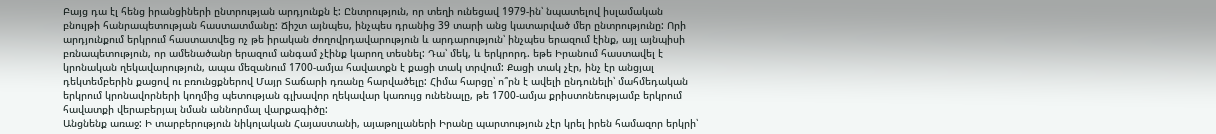Բայց դա էլ հենց իրանցիների ընտրության արդյունքն է: Ընտրություն, որ տեղի ունեցավ 1979-ին՝ նպատելով իսլամական բնույթի հանրապետության հաստատմանը: Ճիշտ այնպես, ինչպես դրանից 39 տարի անց կատարված մեր ընտրությունը: Որի արդյունքում երկրում հաստատվեց ոչ թե իրական ժողովրդավարություն և արդարություն՝ ինչպես երազում էինք, այլ այնպիսի բռնապետություն, որ ամենածանր երազում անգամ չէինք կարող տեսնել: Դա՝ մեկ, և երկրորդ. եթե Իրանում հաստավել է կրոնական ղեկավարություն, ապա մեզանում 1700-ամյա հավատքն է քացի տակ տրվում: Քացի տակ չէր, ինչ էր անցյալ դեկտեմբերին քացով ու բռունցքներով Մայր Տաճարի դռանը հարվածելը: Հիմա հարցը՝ ո՞րն է ավելի ընդունելի՝ մահմեդական երկրում կրոնավորների կողմից պետության գլխավոր ղեկավար կառույց ունենալը, թե 1700-ամյա քրիստոնեությամբ երկրում հավատքի վերաբերյալ նման աննորմալ վարքագիծը:
Անցնենք առաջ: Ի տարբերություն նիկոլական Հայաստանի, այաթոլլաների Իրանը պարտություն չէր կրել իրեն համազոր երկրի՝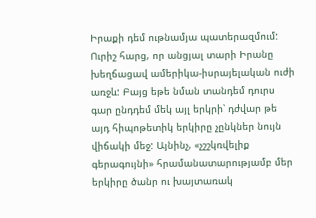Իրաքի դեմ ութնամյա պատերազմում: Ուրիշ հարց, որ անցյալ տարի Իրանը խեղճացավ ամերիկա-իսրայելական ուժի առջև: Բայց եթե նման տանդեմ դուրս գար ընդդեմ մեկ այլ երկրի՝ դժվար թե այդ հիպոթետիկ երկիրը չընկներ նույն վիճակի մեջ: Այնինչ, «չշշկռվելիք գերագույնի» հրամանատարությամբ մեր երկիրը ծանր ու խայտառակ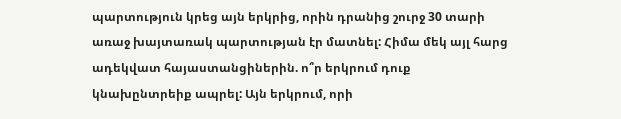պարտություն կրեց այն երկրից, որին դրանից շուրջ 30 տարի առաջ խայտառակ պարտության էր մատնել: Հիմա մեկ այլ հարց ադեկվատ հայաստանցիներին. ո՞ր երկրում դուք կնախընտրեիք ապրել: Այն երկրում, որի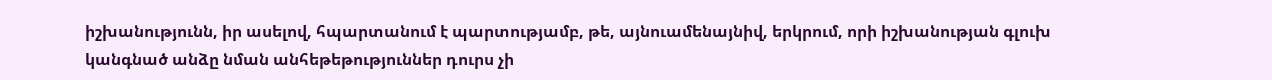իշխանությունն, իր ասելով, հպարտանում է պարտությամբ, թե, այնուամենայնիվ, երկրում, որի իշխանության գլուխ կանգնած անձը նման անհեթեթություններ դուրս չի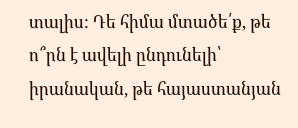տալիս: Դե հիմա մտածե՛ք, թե ո՞րն է ավելի ընդունելի՝ իրանական, թե հայաստանյան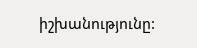իշխանությունը: